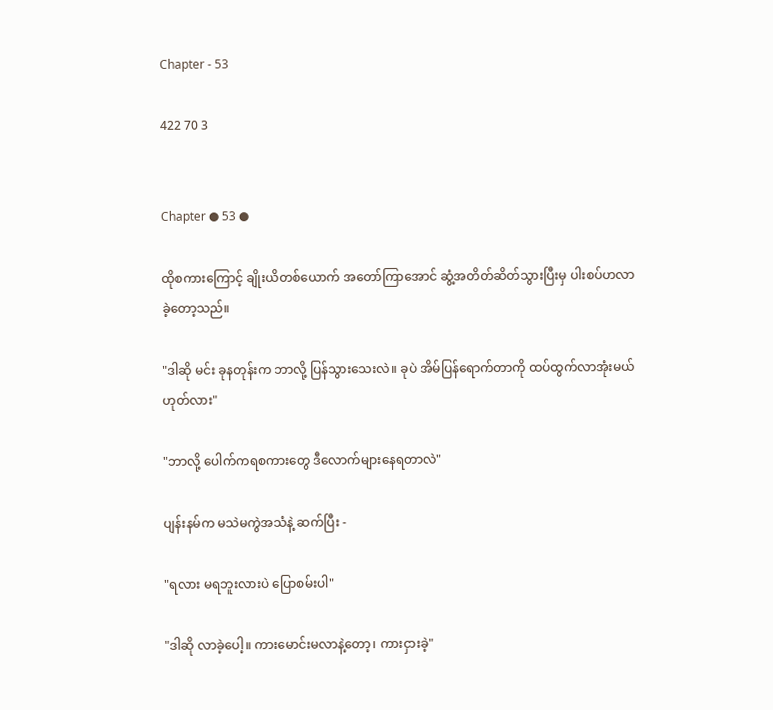Chapter - 53

422 70 3


Chapter ● 53 ●

ထိုစကားကြောင့် ချိုးယိတစ်ယောက် အတော်ကြာအောင် ဆွံ့အတိတ်ဆိတ်သွားပြီးမှ ပါးစပ်ဟလာခဲ့တော့သည်။

"ဒါဆို မင်း ခုနတုန်းက ဘာလို့ ပြန်သွားသေးလဲ။ ခုပဲ အိမ်ပြန်ရောက်တာကို ထပ်ထွက်လာအုံးမယ် ဟုတ်လား"

"ဘာလို့ ပေါက်ကရစကားတွေ ဒီလောက်များနေရတာလဲ"

ပျန်းနမ်က မသဲမကွဲအသံနဲ့ ဆက်ပြီး -

"ရလား မရဘူးလားပဲ ပြောစမ်းပါ"

"ဒါဆို လာခဲ့ပေါ့။ ကားမောင်းမလာနဲ့တော့၊ ကားငှားခဲ့"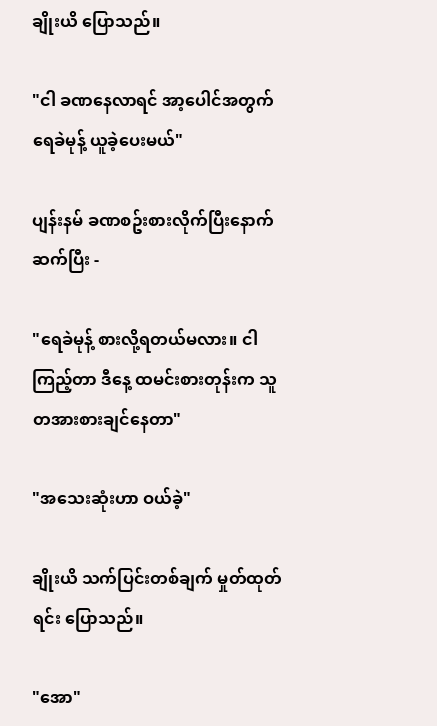ချိုးယိ ပြောသည်။

"ငါ ခဏနေလာရင် အာ့ပေါင်အတွက် ရေခဲမုန့် ယူခဲ့ပေးမယ်"

ပျန်းနမ် ခဏစဥ်းစားလိုက်ပြီးနောက် ဆက်ပြီး -

"ရေခဲမုန့် စားလို့ရတယ်မလား။ ငါကြည့်တာ ဒီနေ့ ထမင်းစားတုန်းက သူ တအားစားချင်နေတာ"

"အသေးဆုံးဟာ ဝယ်ခဲ့"

ချိုးယိ သက်ပြင်းတစ်ချက် မှုတ်ထုတ်ရင်း ပြောသည်။

"အော"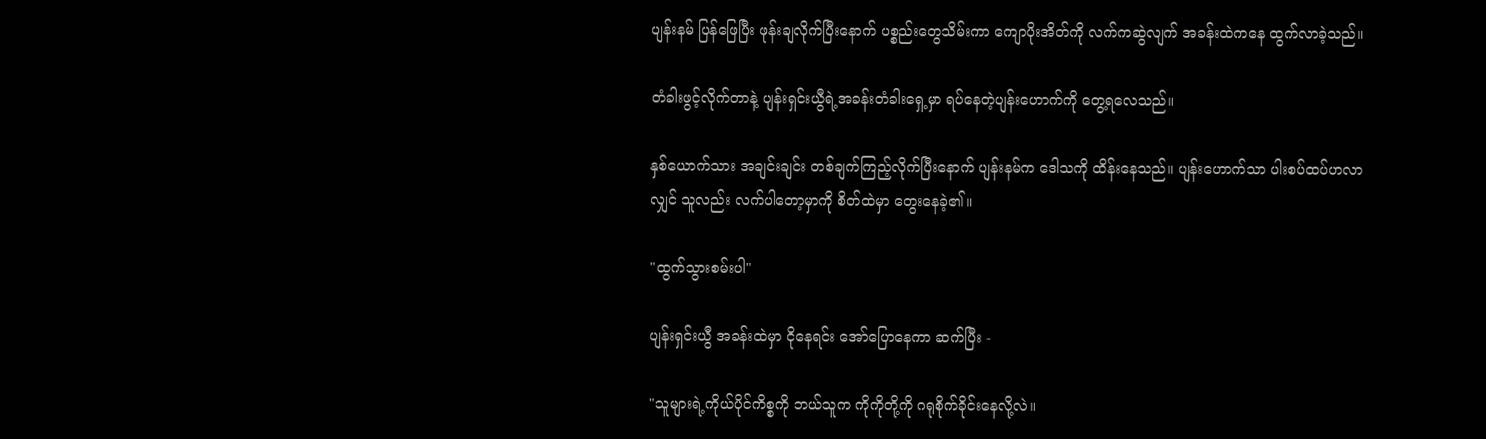ပျန်းနမ် ပြန်ဖြေပြီး ဖုန်းချလိုက်ပြီးနောက် ပစ္စည်းတွေသိမ်းကာ ကျောပိုးအိတ်ကို လက်ကဆွဲလျက် အခန်းထဲကနေ ထွက်လာခဲ့သည်။

တံခါးဖွင့်လိုက်တာနဲ့ ပျန်းရှင်းယွီရဲ့အခန်းတံခါးရှေ့မှာ ရပ်နေတဲ့ပျန်းဟောက်ကို တွေ့ရလေသည်။

နှစ်ယောက်သား အချင်းချင်း တစ်ချက်ကြည့်လိုက်ပြီးနောက် ပျန်းနမ်က ဒေါသကို ထိန်းနေသည်။ ပျန်းဟောက်သာ ပါးစပ်ထပ်ဟလာလျှင် သူလည်း လက်ပါတော့မှာကို စိတ်ထဲမှာ တွေးနေခဲ့၏။

"ထွက်သွားစမ်းပါ"

ပျန်းရှင်းယွီ အခန်းထဲမှာ ငိုနေရင်း အော်ပြောနေကာ ဆက်ပြီး -

"သူများရဲ့ကိုယ်ပိုင်ကိစ္စကို ဘယ်သူက ကိုကိုတို့ကို ဂရုစိုက်ခိုင်းနေလို့လဲ။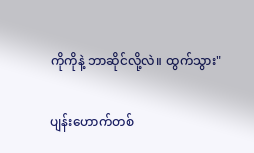ကိုကိုနဲ့ ဘာဆိုင်လို့လဲ။ ထွက်သွား"

ပျန်းဟောက်တစ်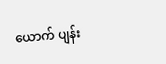ယောက် ပျန်း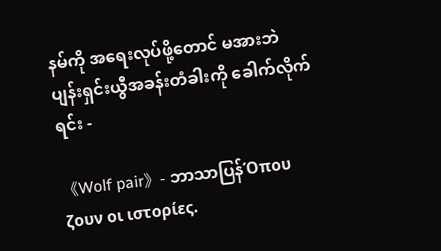နမ်ကို အရေးလုပ်ဖို့တောင် မအားဘဲ ပျန်းရှင်းယွီအခန်းတံခါးကို ခေါက်လိုက်ရင်း -

《Wolf pair》- ဘာသာပြန်Όπου ζουν οι ιστορίες.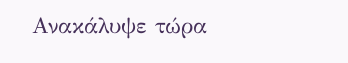Ανακάλυψε τώρα